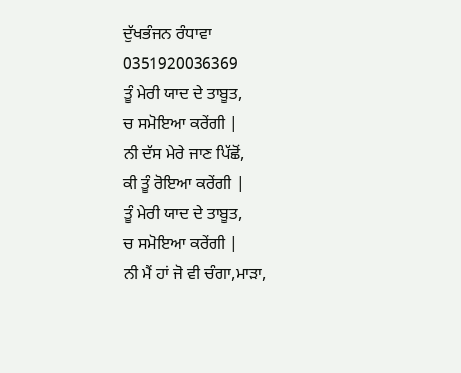ਦੁੱਖਭੰਜਨ ਰੰਧਾਵਾ
0351920036369
ਤੂੰ ਮੇਰੀ ਯਾਦ ਦੇ ਤਾਬੂਤ,
ਚ ਸਮੋਇਆ ਕਰੇਂਗੀ |
ਨੀ ਦੱਸ ਮੇਰੇ ਜਾਣ ਪਿੱਛੋਂ,
ਕੀ ਤੂੰ ਰੋਇਆ ਕਰੇਂਗੀ |
ਤੂੰ ਮੇਰੀ ਯਾਦ ਦੇ ਤਾਬੂਤ,
ਚ ਸਮੋਇਆ ਕਰੇਂਗੀ |
ਨੀ ਮੈਂ ਹਾਂ ਜੋ ਵੀ ਚੰਗਾ,ਮਾੜਾ,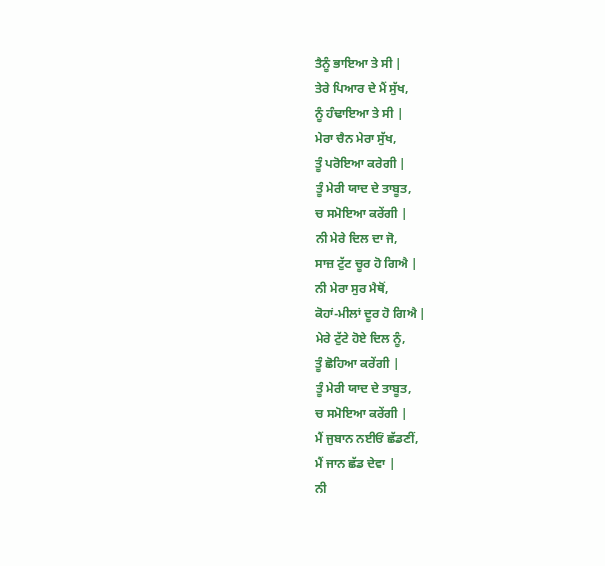ਤੈਨੂੰ ਭਾਇਆ ਤੇ ਸੀ |
ਤੇਰੇ ਪਿਆਰ ਦੇ ਮੈਂ ਸੁੱਖ,
ਨੂੰ ਹੰਢਾਇਆ ਤੇ ਸੀ |
ਮੇਰਾ ਚੈਨ ਮੇਰਾ ਸੁੱਖ,
ਤੂੰ ਪਰੋਇਆ ਕਰੇਗੀ |
ਤੂੰ ਮੇਰੀ ਯਾਦ ਦੇ ਤਾਬੂਤ,
ਚ ਸਮੋਇਆ ਕਰੇਂਗੀ |
ਨੀ ਮੇਰੇ ਦਿਲ ਦਾ ਜੋ,
ਸਾਜ਼ ਟੁੱਟ ਚੂਰ ਹੋ ਗਿਐ |
ਨੀ ਮੇਰਾ ਸੁਰ ਮੈਥੋਂ,
ਕੋਹਾਂ-ਮੀਲਾਂ ਦੂਰ ਹੋ ਗਿਐ |
ਮੇਰੇ ਟੁੱਟੇ ਹੋਏ ਦਿਲ ਨੂੰ,
ਤੂੰ ਛੋਹਿਆ ਕਰੇਂਗੀ |
ਤੂੰ ਮੇਰੀ ਯਾਦ ਦੇ ਤਾਬੂਤ,
ਚ ਸਮੋਇਆ ਕਰੇਂਗੀ |
ਮੈਂ ਜੁਬਾਨ ਨਈਓਂ ਛੱਡਣੀਂ,
ਮੈਂ ਜਾਨ ਛੱਡ ਦੇਵਾ |
ਨੀ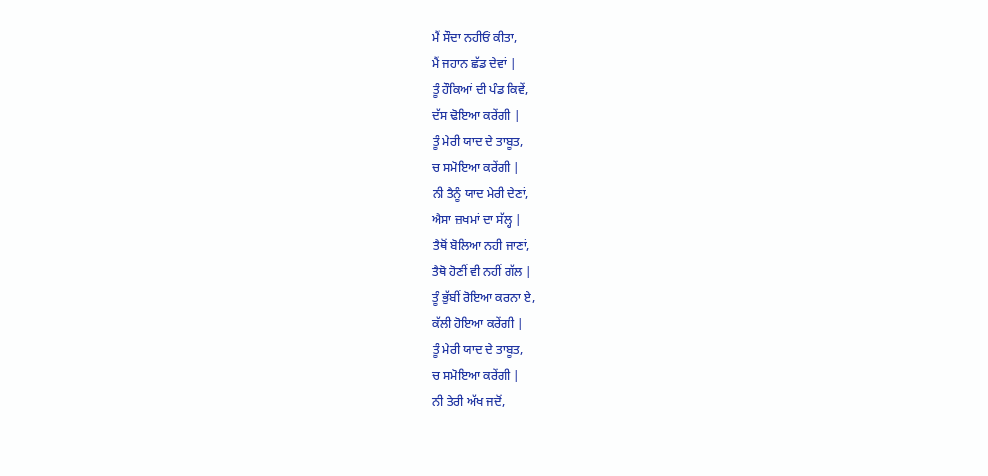ਮੈਂ ਸੌਦਾ ਨਹੀਓਂ ਕੀਤਾ,
ਮੈਂ ਜਹਾਨ ਛੱਡ ਦੇਵਾਂ |
ਤੂੰ ਹੌਕਿਆਂ ਦੀ ਪੰਡ ਕਿਵੇਂ,
ਦੱਸ ਢੋਇਆ ਕਰੇਂਗੀ |
ਤੂੰ ਮੇਰੀ ਯਾਦ ਦੇ ਤਾਬੂਤ,
ਚ ਸਮੋਇਆ ਕਰੇਂਗੀ |
ਨੀ ਤੈਨੂੰ ਯਾਦ ਮੇਰੀ ਦੇਣਾਂ,
ਐਸਾ ਜ਼ਖਮਾਂ ਦਾ ਸੱਲ੍ਹ |
ਤੈਥੋਂ ਬੋਲਿਆ ਨਹੀ ਜਾਣਾਂ,
ਤੈਥੋ ਹੋਣੀਂ ਵੀ ਨਹੀਂ ਗੱਲ |
ਤੂੰ ਭੁੱਬੀਂ ਰੋਇਆ ਕਰਨਾ ਏ,
ਕੱਲੀ ਹੋਇਆ ਕਰੇਂਗੀ |
ਤੂੰ ਮੇਰੀ ਯਾਦ ਦੇ ਤਾਬੂਤ,
ਚ ਸਮੋਇਆ ਕਰੇਂਗੀ |
ਨੀ ਤੇਰੀ ਅੱਖ ਜਦੋਂ,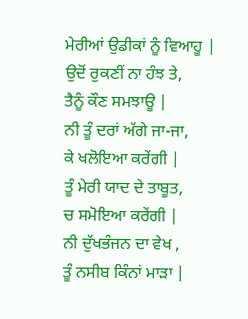ਮੇਰੀਆਂ ਉਡੀਕਾਂ ਨੂੰ ਵਿਆਹੂ |
ਉਦੋਂ ਰੁਕਣੀਂ ਨਾ ਹੰਝ ਤੇ,
ਤੈਨੂੰ ਕੌਣ ਸਮਝਾਊ |
ਨੀ ਤੂੰ ਦਰਾਂ ਅੱਗੇ ਜਾ-ਜਾ,
ਕੇ ਖਲੋਇਆ ਕਰੇਂਗੀ |
ਤੂੰ ਮੇਰੀ ਯਾਦ ਦੇ ਤਾਬੂਤ,
ਚ ਸਮੋਇਆ ਕਰੇਂਗੀ |
ਨੀ ਦੁੱਖਭੰਜਨ ਦਾ ਵੇਖ ,
ਤੂੰ ਨਸੀਬ ਕਿੰਨਾਂ ਮਾੜਾ |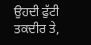ਉਹਦੀ ਫੁੱਟੀ ਤਕਦੀਰ ਤੇ,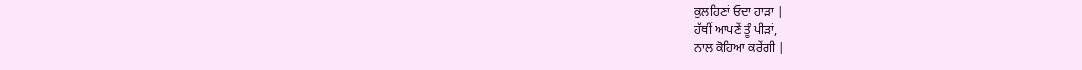ਕੁਲਹਿਣਾਂ ਓਦਾ ਹਾੜਾ |
ਹੱਥੀਂ ਆਪਣੇਂ ਤੂੰ ਪੀੜਾਂ,
ਨਾਲ ਕੋਹਿਆ ਕਰੇਂਗੀ |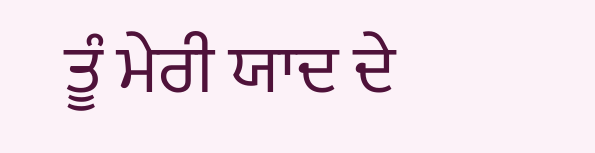ਤੂੰ ਮੇਰੀ ਯਾਦ ਦੇ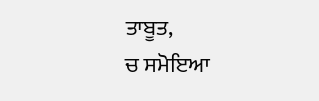ਤਾਬੂਤ,
ਚ ਸਮੋਇਆ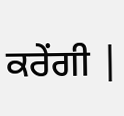ਕਰੇਂਗੀ |